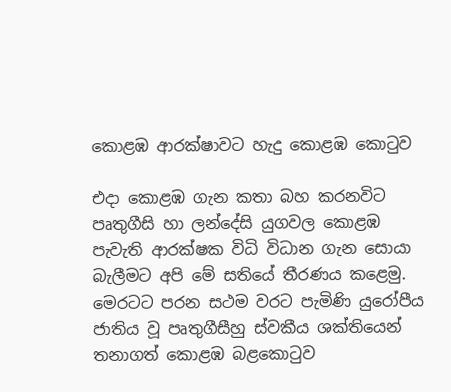කොළඹ ආරක්ෂාවට හැදු කොළඹ කොටුව

එදා කොළඹ ගැන කතා බහ කරනවිට පෘතුගීසි හා ලන්දේසි යුගවල කොළඹ පැවැති ආරක්ෂක විධි විධාන ගැන සොයා බැලීමට අපි මේ සතියේ තීරණය කළෙමු. මෙරටට පරන සථම වරට පැමිණි යුරෝපීය ජාතිය වූ පෘතුගීසීහු ස්වකීය ශක්තියෙන් තනාගත් කොළඹ බළකොටුව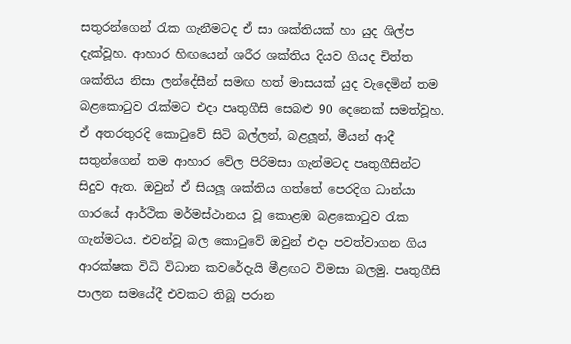සතුරන්ගෙන් රැක ගැනීමටද ඒ සා ශක්තියක් හා යුද ශිල්ප දැක්වූහ. ආහාර හිඟයෙන් ශරීර ශක්තිය දියව ගියද චිත්ත ශක්තිය නිසා ලන්දේසීන් සමඟ හත් මාසයක් යුද වැදෙමින් තම බළකොටුව රැක්මට එදා පෘතුගීසි සෙබළු 90 දෙනෙක් සමත්වූහ. ඒ අතරතුරදි කොටුවේ සිටි බල්ලන්, බළලූන්, මීයන් ආදී සතුන්ගෙන් තම ආහාර වේල පිරිමසා ගැන්මටද පෘතුගීසින්ට සිදුව ඇත. ඔවුන් ඒ සියලූ ශක්තිය ගත්තේ පෙරදිග ධාන්යා ගාරයේ ආර්ථික මර්මස්ථානය වූ කොළඹ බළකොටුව රැක ගැන්මටය. එවන්වූ බල කොටුවේ ඔවුන් එදා පවත්වාගන ගිය ආරක්ෂක විධි විධාන කවරේදැයි මීළඟට විමසා බලමු. පෘතුගීසි පාලන සමයේදී එවකට තිබූ පරාන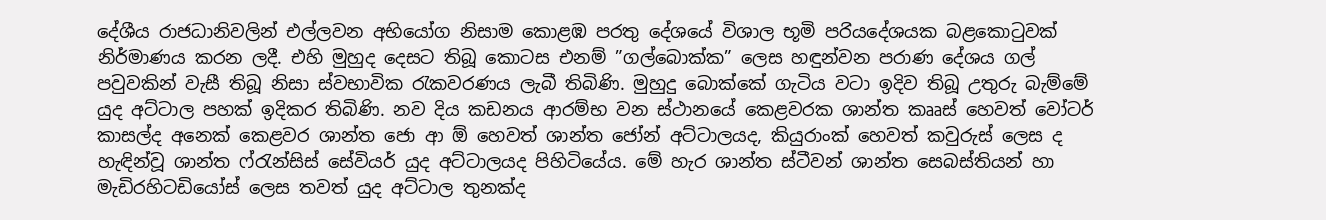දේශීය රාජධානිවලින් එල්ලවන අභියෝග නිසාම කොළඹ පරතු දේශයේ විශාල භූමි පර‍ියදේශයක බළකොටුවක් නිර්මාණය කරන ලදී. එහි මුහුද දෙසට තිබූ කොටස එනම් ”ගල්බොක්ක” ලෙස හඳුන්වන පරාණ දේශය ගල් පවුවකින් වැසී තිබූ නිසා ස්වභාවික රැකවරණය ලැබී තිබිණි. මුහුදු බොක්කේ ගැටිය වටා ඉදිව තිබූ උතුරු බැම්මේ යුද අට්ටාල පහක් ඉදිකර තිබිණි. නව දිය කඩනය ආරම්භ වන ස්ථානයේ කෙළවරක ශාන්ත කෲස් හෙවත් වෝටර් කාසල්ද අනෙක් කෙළවර ශාන්ත ජො ආ ඕ හෙවත් ශාන්ත ජෝන් අට්ටාලයද, කියුරාංක් හෙවත් කවුරුස් ලෙස ද හැඳින්වූ ශාන්ත ෆ්රැන්සිස් සේවියර් යුද අට්ටාලයද පිහිටියේය. මේ හැර ශාන්ත ස්ටීවන් ශාන්ත සෙබස්තියන් හා මැඩිරහිටඩියෝස් ලෙස තවත් යුද අට්ටාල තුනක්ද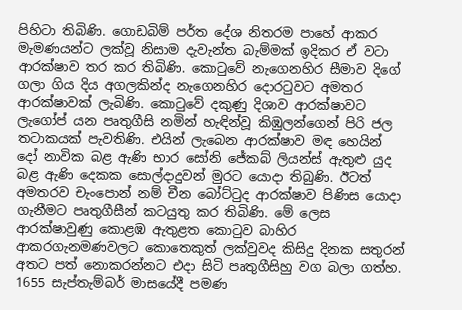පිහිටා තිබිණි. ගොඩබිම් පර්ත දේශ නිතරම පාහේ ආකර මැමණයන්ට ලක්වූ නිසාම දැවැන්ත බැම්මක් ඉදිකර ඒ වටා ආරක්ෂාව තර කර තිබිණි. කොටුවේ නැගෙනහිර සීමාව දිගේ ගලා ගිය දිය අගලකින්ද නැගෙනහිර දොරටුවට අමතර ආරක්ෂාවක් ලැබිණි. කොටුවේ දකුණු දිශාව ආරක්ෂාවට ලැගෝප් යන පෘතුගීසි නමින් හැඳින්වූ කිඹුලන්ගෙන් පිරි ජල තටාකයක් පැවතිණි. එයින් ලැබෙන ආරක්ෂාව මඳ හෙයින් දෝ නාවික බළ ඇණි භාර සෝනි ජේකබ් ලියන්ස් ඇතුළු යුද බළ ඇණි දෙකක සොල්දාදුවන් මුරට යොදා තිබුණි. ඊටත් අමතරව චැංපොන් නම් චීන බෝට්ටුද ආරක්ෂාව පිණිස යොදා ගැනීමට පෘතුගීසීන් කටයුතු කර තිබිණි. මේ ලෙස ආරක්ෂාවුණු කොළඹ ඇතුළත කොටුව බාහිර ආකරගැනමණවලට කොතෙකුත් ලක්වුවද කිසිදු දිනක සතුරන් අතට පත් නොකරන්නට එදා සිටි පෘතුගීසිහු වග බලා ගත්හ. 1655 සැප්තැම්බර් මාසයේදී පමණ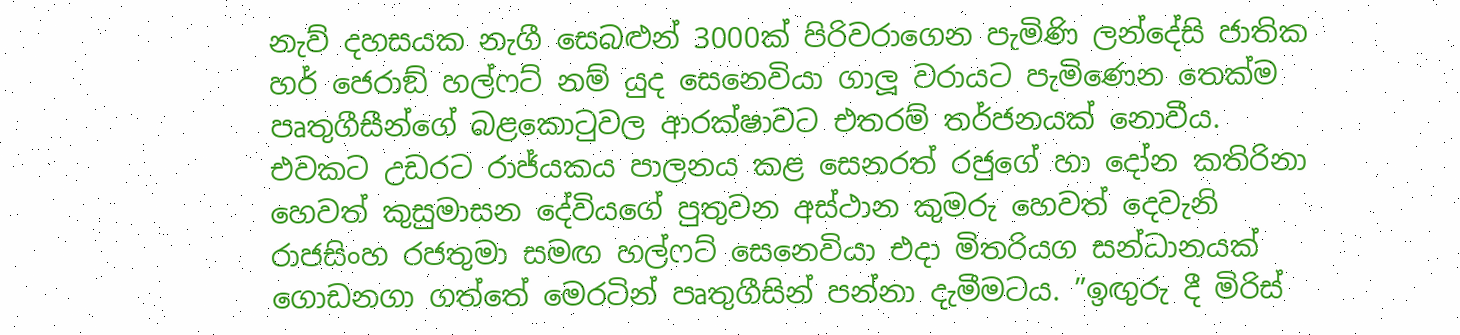නැව් දහසයක නැගී සෙබළුන් 3000ක් පිරිවරාගෙන පැමිණි ලන්දේසි ජාතික හර් ජෙරාඞ් හල්ෆට් නම් යුද සෙනෙවියා ගාලූ වරායට පැමිණෙන තෙක්ම පෘතුගීසීන්ගේ බළකොටුවල ආරක්ෂාවට එතරම් තර්ජනයක් නොවීය. එවකට උඩරට රාජ්යකය පාලනය කළ සෙනරත් රජුගේ හා දෝන කතිරිනා හෙවත් කුසුමාසන දේවියගේ පුතුවන අස්ථාන කුමරු හෙවත් දෙවැනි රාජසිංහ රජතුමා සමඟ හල්ෆට් සෙනෙවියා එදා මිතරියග සන්ධානයක් ගොඩනගා ගත්තේ මෙරටින් පෘතුගීසින් පන්නා දැමීමටය. ”ඉඟුරු දී මිරිස්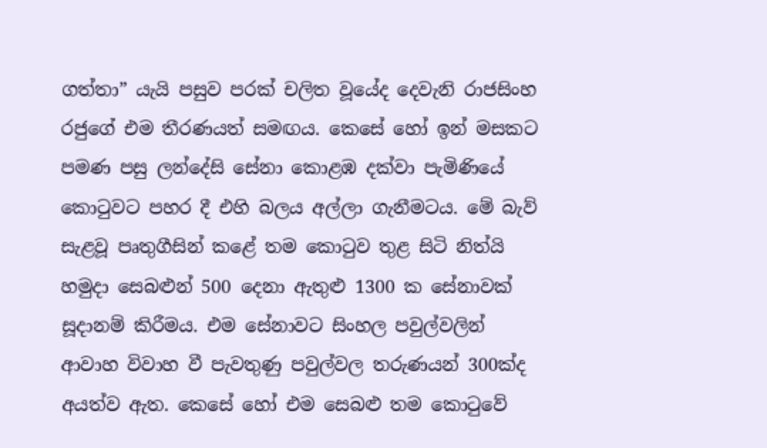ගත්තා” යැයි පසුව පරක් චලිත වූයේද දෙවැනි රාජසිංහ රජුගේ එම තීරණයත් සමඟය. කෙසේ හෝ ඉන් මසකට පමණ පසු ලන්දේසි සේනා කොළඹ දක්වා පැමිණියේ කොටුවට පහර දී එහි බලය අල්ලා ගැනීමටය. මේ බැව් සැළවූ පෘතුගීසින් කළේ තම කොටුව තුළ සිටි නිත්යි හමුදා සෙබළුන් 500 දෙනා ඇතුළු 1300 ක සේනාවක් සූදානම් කිරීමය. එම සේනාවට සිංහල පවුල්වලින් ආවාහ විවාහ වී පැවතුණු පවුල්වල තරුණයන් 300ක්ද අයත්ව ඇත. කෙසේ හෝ එම සෙබළු තම කොටුවේ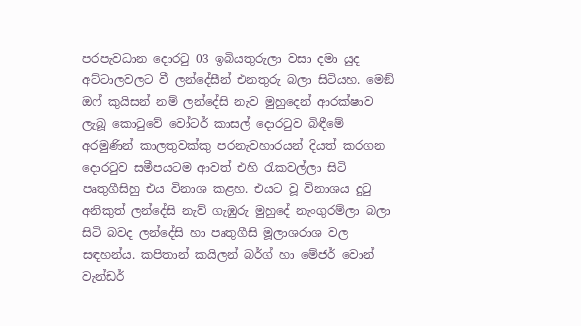පරපැවධාන දොරටු 03 ඉබියතුරුලා වසා දමා යුද අට්ටාලවලට වී ලන්දේසීන් එනතුරු බලා සිටියහ. මෙඞ් ඔෆ් කුයිසන් නම් ලන්දේසි නැව මුහුදෙන් ආරක්ෂාව ලැබූ කොටුවේ වෝටර් කාසල් දොරටුව බිඳීමේ අරමුණින් කාලතුවක්කු පරනැවහාරයන් දියත් කරගන දොරටුව සමීපයටම ආවත් එහි රැකවල්ලා සිටි පෘතුගීසිහු එය විනාශ කළහ. එයට වූ විනාශය දුටු අනිකුත් ලන්දේසි නැව් ගැඹුරු මුහුදේ නැංගුරම්ලා බලා සිටි බවද ලන්දේසි හා පෘතුගීසි මූලාශරාශ වල සඳහන්ය. කපිතාන් කයිලන් බර්ග් හා මේජර් වොන් වැන්ඩර්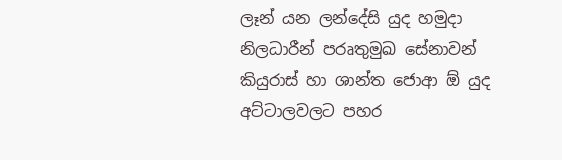ලෑන් යන ලන්දේසි යුද හමුදා නිලධාරීන් පරෘතුමුඛ සේනාවන් කියුරාස් හා ශාන්ත ජොආ ඕ යුද අට්ටාලවලට පහර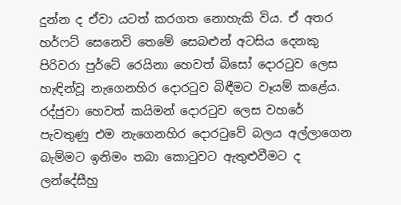දුන්න ද ඒවා යටත් කරගත නොහැකි විය. ඒ අතර හර්ෆට් සෙනෙවි තෙමේ සෙබළුන් අටසිය දෙනකු පිරිවරා පුර්ටේ රෙයිනා හෙවත් බිසෝ දොරටුව ලෙස හැඳින්වූ නැගෙනහිර දොරටුව බිඳීමට වෑයම් කළේය. රද්ජුවා හෙවත් කයිමන් දොරටුව ලෙස වහරේ පැවතුණු එම නැගෙනහිර දොරටුවේ බලය අල්ලාගෙන බැම්මට ඉනිමං තබා කොටුවට ඇතුළුවීමට ද ලන්දේසීහු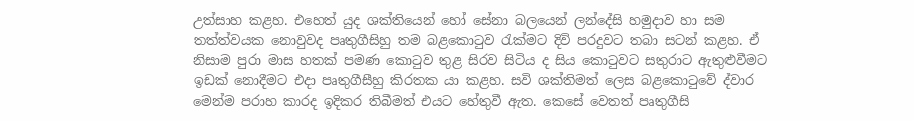උත්සාහ කළහ. එහෙත් යුද ශක්තියෙන් හෝ සේනා බලයෙන් ලන්දේසි හමුදාව හා සම තත්ත්වයක නොවුවද පෘතුගීසිහු තම බළකොටුව රැක්මට දිවි පරදුවට තබා සටන් කළහ. ඒ නිසාම පුරා මාස හතක් පමණ කොටුව තුළ සිරව සිටිය ද සිය කොටුවට සතුරාට ඇතුළුවීමට ඉඩක් නොදීමට එදා පෘතුගීසීහු කිරතක යා කළහ. සවි ශක්තිමත් ලෙස බළකොටුවේ ද්වාර මෙන්ම පරාහ කාරද ඉදිකර තිබීමත් එයට හේතුවී ඇත. කෙසේ වෙතත් පෘතුගීසි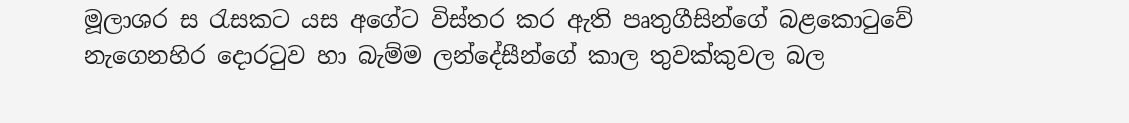මූලාශර ස රැසකට යස අගේට විස්තර කර ඇති පෘතුගීසින්ගේ බළකොටුවේ නැගෙනහිර දොරටුව හා බැම්ම ලන්දේසීන්ගේ කාල තුවක්කුවල බල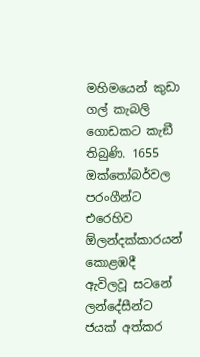මහිමයෙන් කුඩා ගල් කැබලි ගොඩකට කැඞී තිබුණි. 1655 ඔක්තෝබර්වල පරංගීන්ට එරෙහිව ඕලන්දක්කාරයන් කොළඹදී ඇවිලවූ සටනේ ලන්දේසීන්ට ජයක් අත්කර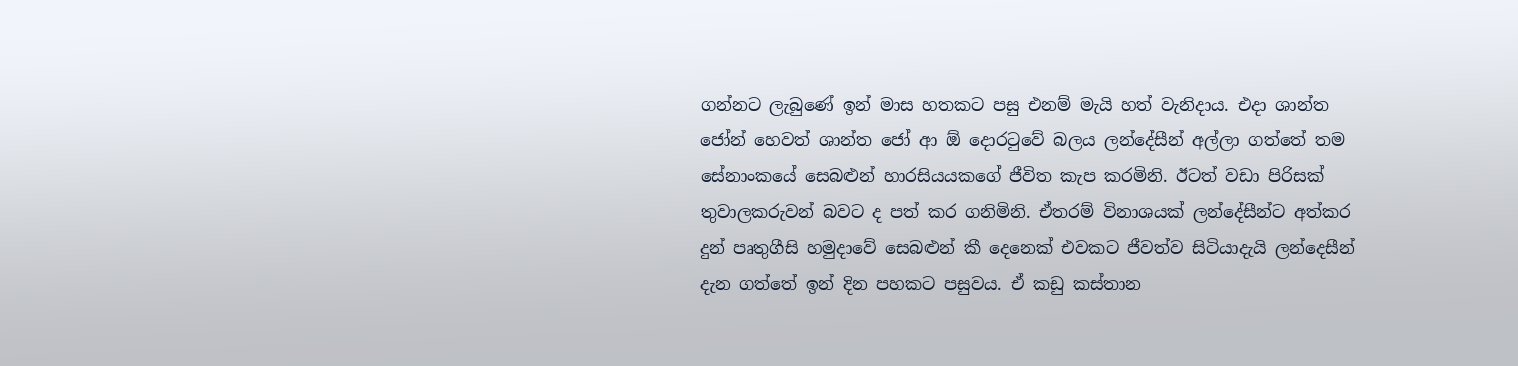ගන්නට ලැබුණේ ඉන් මාස හතකට පසු එනම් මැයි හත් වැනිදාය. එදා ශාන්ත ජෝන් හෙවත් ශාන්ත ජෝ ආ ඕ දොරටුවේ බලය ලන්දේසීන් අල්ලා ගත්තේ තම සේනාංකයේ සෙබළුන් හාරසියයකගේ ජීවිත කැප කරමිනි. ඊටත් වඩා පිරිසක් තුවාලකරුවන් බවට ද පත් කර ගනිමිනි. ඒතරම් විනාශයක් ලන්දේසීන්ට අත්කර දුන් පෘතුගීසි හමුදාවේ සෙබළුන් කී දෙනෙක් එවකට ජීවත්ව සිටියාදැයි ලන්දෙසීන් දැන ගත්තේ ඉන් දින පහකට පසුවය. ඒ කඩු කස්තාන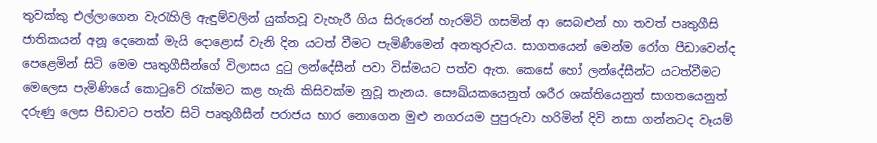තුවක්කු එල්ලාගෙන වැරැහිලි ඇඳුම්වලින් යුක්තවූ වැහැරී ගිය සිරුරෙන් හැරමිටි ගසමින් ආ සෙබළුන් හා තවත් පෘතුගීසි ජාතිකයන් අනූ දෙනෙක් මැයි දොළොස් වැනි දින යටත් වීමට පැමිණීමෙන් අනතුරුවය. සාගතයෙන් මෙන්ම රෝග පීඩාවෙන්ද පෙළෙමින් සිටි මෙම පෘතුගීසීන්ගේ විලාසය දුටු ලන්දේසීන් පවා විස්මයට පත්ව ඇත. කෙසේ හෝ ලන්දේසීන්ට යටත්වීමට මෙලෙස පැමිණියේ කොටුවේ රැක්මට කළ හැකි කිසිවක්ම නුවූ තැනය. සෞඛ්යකයෙනුත් ශරීර ශක්තියෙනුත් සාගතයෙනුත් දරුණු ලෙස පීඩාවට පත්ව සිටි පෘතුගීසීන් පරාජය භාර නොගෙන මුළු නගරයම පුපුරුවා හරිමින් දිවි නසා ගන්නටද වෑයම්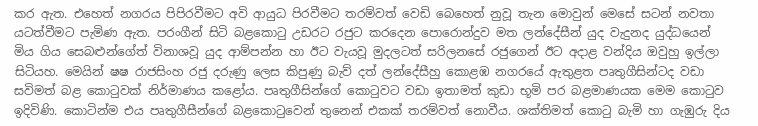කර ඇත. එහෙත් නගරය පිපිරවීමට අවි ආයුධ පිරවීමට තරම්වත් වෙඩි බෙහෙත් නුවූ තැන මොවුන් මෙසේ සටන් නවතා යටත්වීමට පැමිණ ඇත. පරංගීන් සිටි බළකොටු උඩරට රජුට කරදෙන පොරොන්දුව මත ලන්දේසීන් යුද වැදුනද යුද්ධයෙන් මිය ගිය සෙබළුන්ගේත් විනාශවූ යුද ආම්පන්න හා ඊට වැයවූ මුදලටත් සරිලනසේ රජුගෙන් ඊට අදාළ වන්දිය ඔවුහු ඉල්ලා සිටියහ. මෙයින් ෂෂ රාජසිංහ රජු දරුණු ලෙස කිපුණු බැව් දත් ලන්දේසීහු කොළඹ නගරයේ ඇතුළත පෘතුගීසින්ටද වඩා සවිමත් බළ කොටුවක් නිර්මාණය කළෝය. පෘතුගීසින්ගේ කොටුවට වඩා ඉතාමත් කුඩා භූමි පර බළමාණයක මෙම කොටුව ඉදිවිණි. කොටින්ම එය පෘතුගීසීන්ගේ බළකොටුවෙන් තුනෙන් එකක් තරම්වත් නොවීය. ශක්තිමත් කොටු බැමි හා ගැඹුරු දිය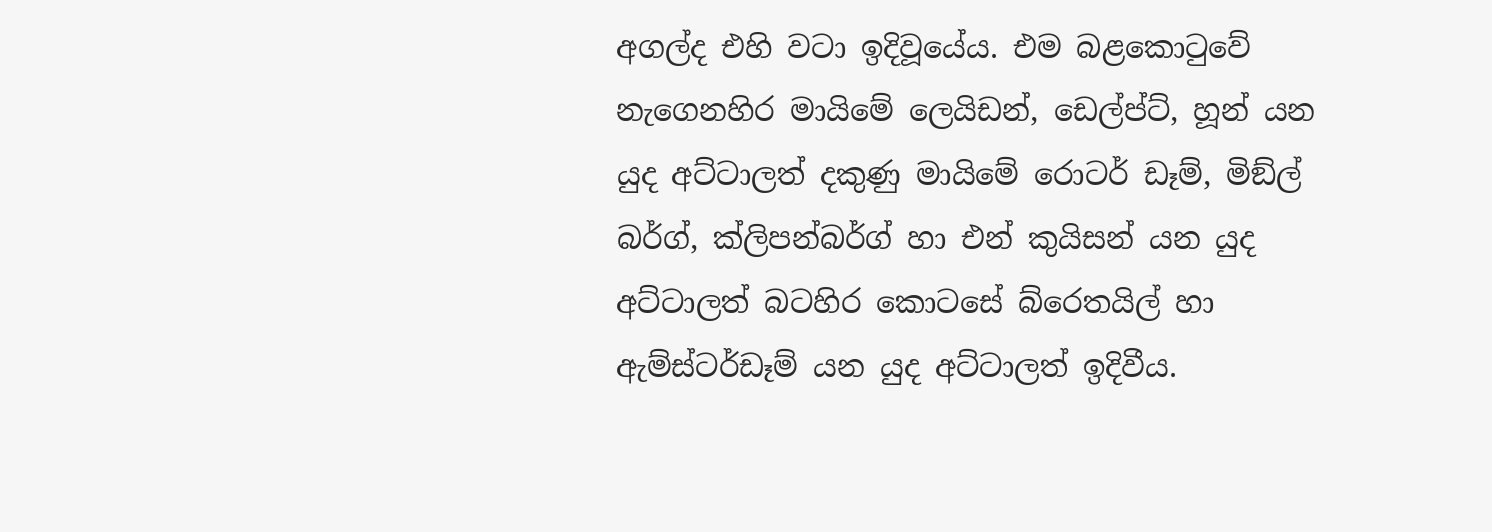අගල්ද එහි වටා ඉදිවූයේය. එම බළකොටුවේ නැගෙනහිර මායිමේ ලෙයිඩන්, ඩෙල්ප්ට්, හූන් යන යුද අට්ටාලත් දකුණු මායිමේ රොටර් ඩෑම්, මිඞ්ල් බර්ග්, ක්ලිපන්බර්ග් හා එන් කුයිසන් යන යුද අට්ටාලත් බටහිර කොටසේ බ්රෙතයිල් හා ඇම්ස්ටර්ඩෑම් යන යුද අට්ටාලත් ඉදිවීය.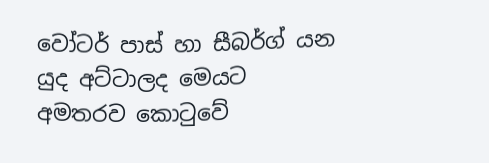වෝටර් පාස් හා සීබර්ග් යන යුද අට්ටාලද මෙයට අමතරව කොටුවේ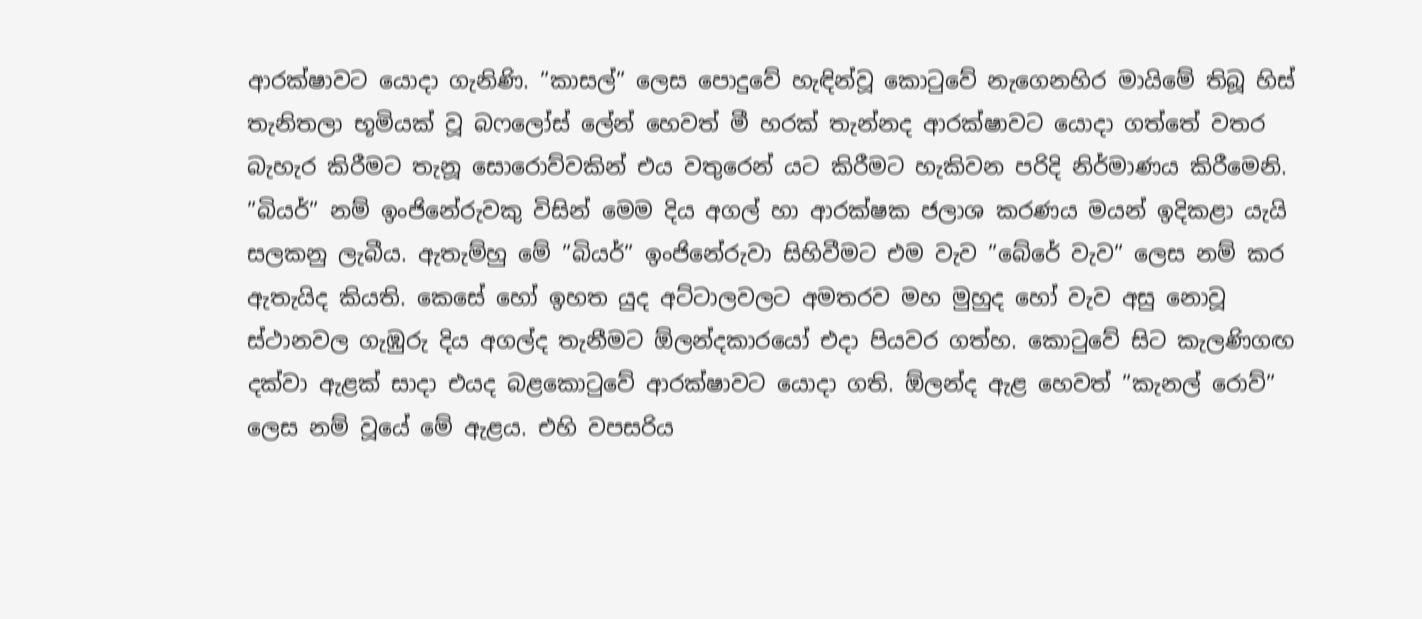ආරක්ෂාවට යොදා ගැනිණි. ”කාසල්” ලෙස පොදුවේ හැඳින්වූ කොටුවේ නැගෙනහිර මායිමේ තිබූ හිස් තැනිතලා භූමියක් වූ බෆලෝස් ලේන් හෙවත් මී හරක් තැන්නද ආරක්ෂාවට යොදා ගත්තේ වතර බැහැර කිරීමට තැනූ සොරොව්වකින් එය වතුරෙන් යට කිරීමට හැකිවන පරිදි නිර්මාණය කිරීමෙනි. ”බියර්” නම් ඉංජිනේරුවකු විසින් මෙම දිය අගල් හා ආරක්ෂක ජලාශ කරණය මයන් ඉදිකළා යැයි සලකනු ලැබීය. ඇතැම්හු මේ ”බියර්” ඉංජිනේරුවා සිහිවීමට එම වැව ”බේරේ වැව” ලෙස නම් කර ඇතැයිද කියති. කෙසේ හෝ ඉහත යුද අට්ටාලවලට අමතරව මහ මුහුද හෝ වැව අසු නොවූ ස්ථානවල ගැඹුරු දිය අගල්ද තැනීමට ඕලන්දකාරයෝ එදා පියවර ගත්හ. කොටුවේ සිට කැලණිගඟ දක්වා ඇළක් සාදා එයද බළකොටුවේ ආරක්ෂාවට යොදා ගති. ඕලන්ද ඇළ හෙවත් ”කැනල් රොව්” ලෙස නම් වූයේ මේ ඇළය. එහි වපසරිය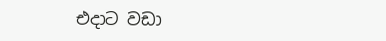එදාට වඩා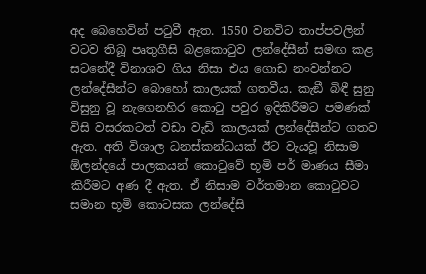අද බෙහෙවින් පටුවී ඇත. 1550 වනවිට තාප්පවලින් වටව තිබූ පෘතුගීසි බළකොටුව ලන්දේසීන් සමඟ කළ සටනේදී විනාශව ගිය නිසා එය ගොඩ නංවන්නට ලන්දේසීන්ට බොහෝ කාලයක් ගතවීය. කැඞී බිඳී සුනු විසුනු වූ නැගෙනහිර කොටු පවුර ඉදිකිරීමට පමණක් විසි වසරකටත් වඩා වැඩි කාලයක් ලන්දේසීන්ට ගතව ඇත. අති විශාල ධනස්කන්ධයක් ඊට වැයවූ නිසාම ඕලන්දයේ පාලකයන් කොටුවේ භූමි පර් මාණය සීමා කිරීමට අණ දී ඇත. ඒ නිසාම වර්තමාන කොටුවට සමාන භූමි කොටසක ලන්දේසි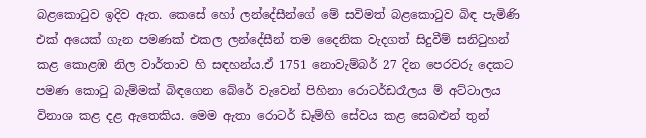බළකොටුව ඉදිව ඇත. කෙසේ හෝ ලන්දේසීන්ගේ මේ සවිමත් බළකොටුව බිඳ පැමිණි එක් අයෙක් ගැන පමණක් එකල ලන්දේසීන් තම දෛනික වැදගත් සිදුවීම් සනිටුහන් කළ කොළඹ නිල වාර්තාව හි සඳහන්ය.ඒ 1751 නොවැම්බර් 27 දින පෙරවරු දෙකට පමණ කොටු බැම්මක් බිඳගෙන බේරේ වැවෙන් පිහිනා රොටර්ඩරෑලය ම් අට්ටාලය විනාශ කළ දළ ඇතෙකිය. මෙම ඇතා රොටර් ඩෑම්හි සේවය කළ සෙබළුන් තුන්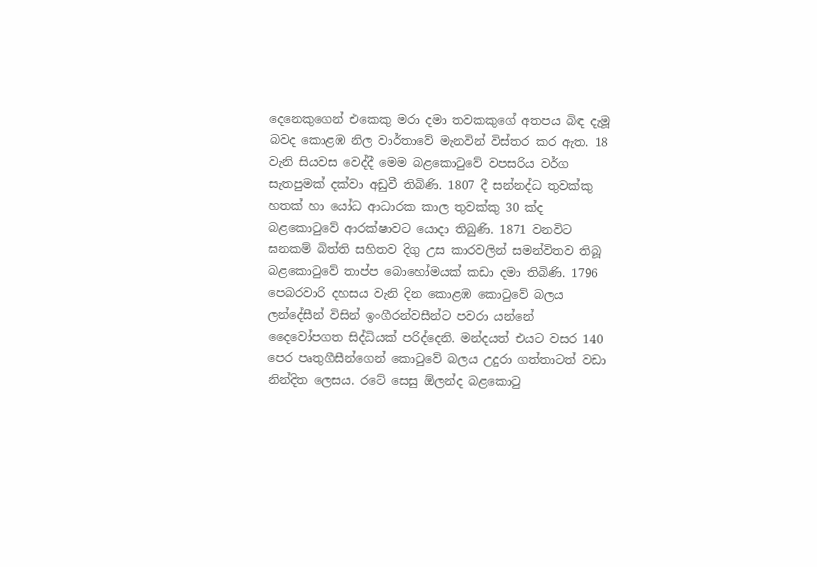දෙනෙකුගෙන් එකෙකු මරා දමා තවකකුගේ අතපය බිඳ දැමූ බවද කොළඹ නිල වාර්තාවේ මැනවින් විස්තර කර ඇත. 18 වැනි සියවස වෙද්දී මෙම බළකොටුවේ වපසරිය වර්ග සැතපුමක් දක්වා අඩුවී තිබිණි. 1807 දී සන්නද්ධ තුවක්කු හතක් හා යෝධ ආධාරක කාල තුවක්කු 30 ක්ද බළකොටුවේ ආරක්ෂාවට යොදා තිබුණි. 1871 වනවිට ඝනකම් බිත්ති සහිතව දිගු උස කාරවලින් සමන්විතව තිබූ බළකොටුවේ තාප්ප බොහෝමයක් කඩා දමා තිබිණි. 1796 පෙබරවාරි දහසය වැනි දින කොළඹ කොටුවේ බලය ලන්දේසීන් විසින් ඉංගීරන්වසීන්ට පවරා යන්නේ දෛවෝපගත සිද්ධියක් පරිද්දෙනි. මන්දයත් එයට වසර 140 පෙර පෘතුගීසීන්ගෙන් කොටුවේ බලය උදුරා ගත්තාටත් වඩා නින්දිත ලෙසය. රටේ සෙසු ඕලන්ද බළකොටු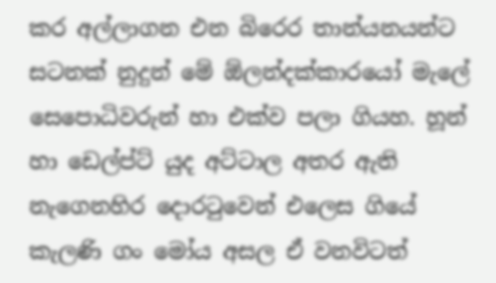කර අල්ලාගන එන බිරෙර තාන්යනයන්ට සටනක් නුදුන් මේ ඕලන්දක්කාරයෝ මැලේ සෙපොධිවරුන් හා එක්ව පලා ගියහ. හූන් හා ඩෙල්ප්ට් යුද අට්ටාල අතර ඇති නැගෙනහිර දොරටුවෙන් එලෙස ගියේ කැලණි ගං මෝය අසල ඒ වනවිටත්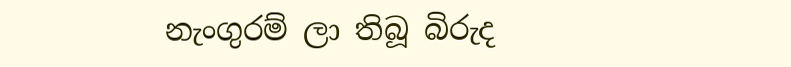නැංගුරම් ලා තිබූ බිරුද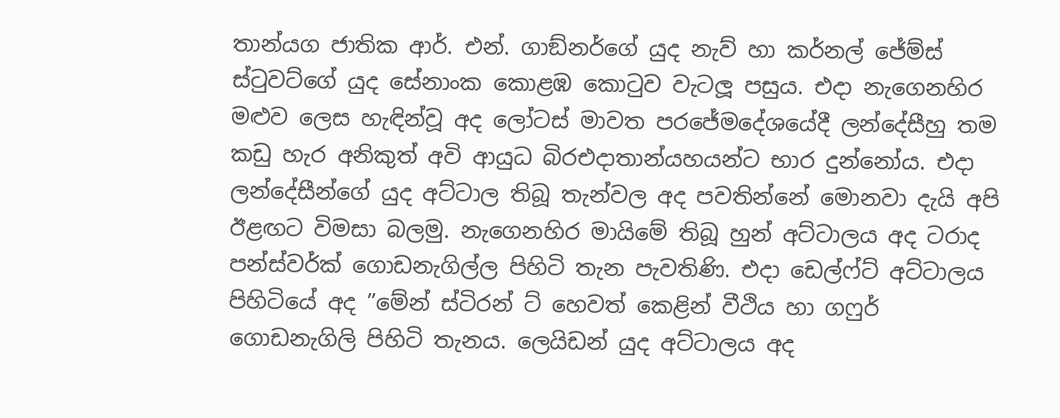තාන්යග ජාතික ආර්. එන්. ගාඞ්නර්ගේ යුද නැව් හා කර්නල් ජේම්ස් ස්ටුවට්ගේ යුද සේනාංක කොළඹ කොටුව වැටලූ පසුය. එදා නැගෙනහිර මළුව ලෙස හැඳින්වූ අද ලෝටස් මාවත පරජේමදේශයේදී ලන්දේසීහු තම කඩු හැර අනිකුත් අවි ආයුධ බිරඑදාතාන්යහයන්ට භාර දුන්නෝය. එදා ලන්දේසීන්ගේ යුද අට්ටාල තිබූ තැන්වල අද පවතින්නේ මොනවා දැයි අපි ඊළඟට විමසා බලමු. නැගෙනහිර මායිමේ තිබූ හුන් අට්ටාලය අද ටරාද පන්ස්වර්ක් ගොඩනැගිල්ල පිහිටි තැන පැවතිණි. එදා ඩෙල්ෆ්ට් අට්ටාලය පිහිටියේ අද ”මේන් ස්ටිරන් ට් හෙවත් කෙළින් වීථිය හා ගෆුර් ගොඩනැගිලි පිහිටි තැනය. ලෙයිඩන් යුද අට්ටාලය අද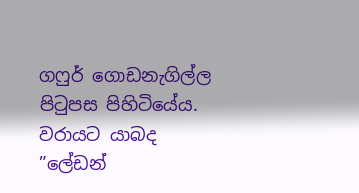ගෆුර් ගොඩනැගිල්ල පිටුපස පිහිටියේය. වරායට යාබද ”ලේඩන්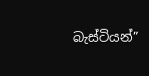බැස්ටියන්”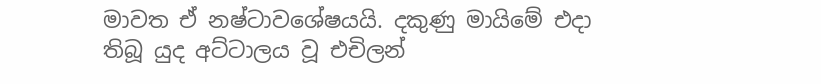මාවත ඒ නෂ්ටාවශේෂයයි. දකුණු මායිමේ එදා තිබූ යුද අට්ටාලය වූ එචිලන්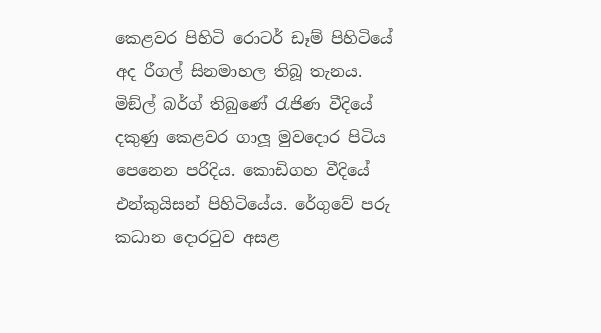කෙළවර පිහිටි රොටර් ඩෑම් පිහිටියේ අද රීගල් සිනමාහල තිබූ තැනය. මිඞ්ල් බර්ග් තිබුණේ රැජිණ වීදියේ දකුණු කෙළවර ගාලූ මුවදොර පිටිය පෙනෙන පරිදිය. කොඩිගහ වීදියේ එන්කුයිසන් පිහිටියේය. රේගුවේ පරු කධාන දොරටුව අසළ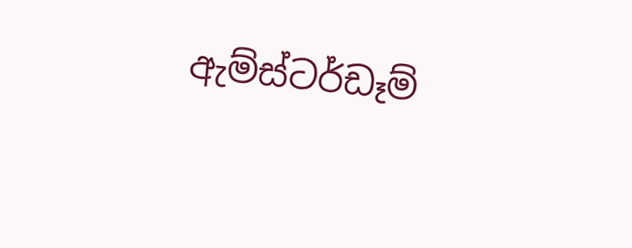ඇම්ස්ටර්ඩෑම්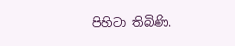පිහිටා තිබිණි.